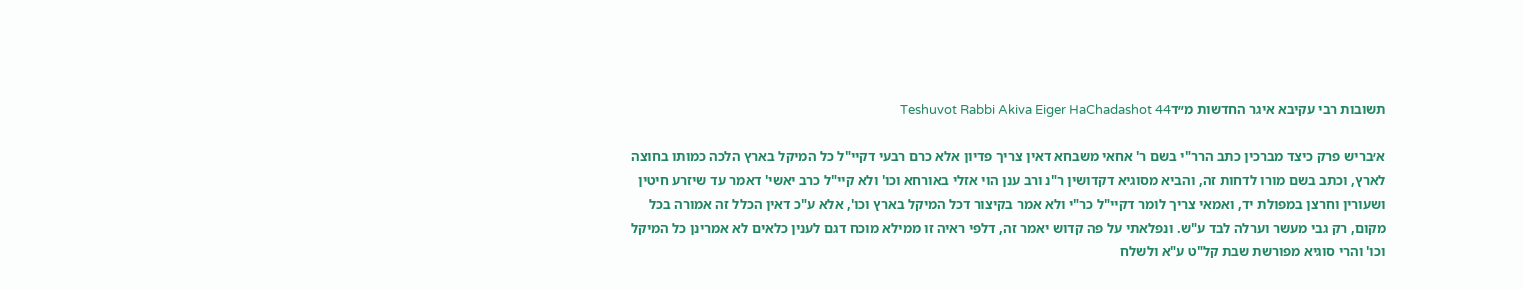תשובות רבי עקיבא איגר החדשות מ״דTeshuvot Rabbi Akiva Eiger HaChadashot 44

א׳בריש פרק כיצד מברכין כתב הרר"י בשם ר' אחאי משבחא דאין צריך פדיון אלא כרם רבעי דקיי"ל כל המיקל בארץ הלכה כמותו בחוצה לארץ, וכתב בשם מורו לדחות זה, והביא מסוגיא דקדושין ר"נ ורב ענן הוי אזלי באורחא וכו' ולא קיי"ל כרב יאשי' דאמר עד שיזרע חיטין ושעורין וחרצן במפולת יד, ואמאי צריך לומר דקיי"ל כר"י ולא אמר בקיצור דכל המיקל בארץ וכו', אלא ע"כ דאין הכלל זה אמורה בכל מקום, רק גבי מעשר וערלה לבד ע"ש. ונפלאתי על פה קדוש יאמר זה, דלפי ראיה זו ממילא מוכח דגם לענין כלאים לא אמרינן כל המיקל וכו' והרי סוגיא מפורשת שבת קל"ט ע"א ולשלח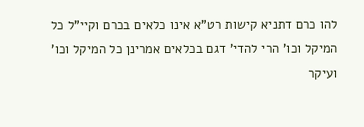להו כרם דתניא קישות רט"א אינו כלאים בכרם וקיי"ל כל המיקל וכו' הרי להדי' דגם בכלאים אמרינן כל המיקל וכו' ועיקר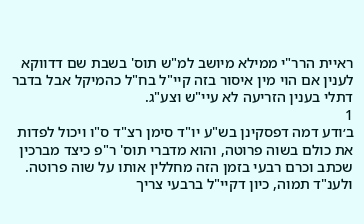ראיית הרר"י ממילא מיושב למ"ש תוס' בשבת שם דדווקא לענין אם הוי מין איסור בזה קיי"ל בח"ל כהמיקל אבל בדבר דתלי בענין הזריעה לא עיי"ש וצע"ג.
1
ב׳ודע דמה דפסקינן בש"ע יו"ד סימן רצ"ד ס"ו ויכול לפדות את כולם בשוה פרוטה, והוא מדברי תוס' ר"פ כיצד מברכין שכתב וכרם רבעי בזמן הזה מחללין אותו על שוה פרוטה. ולענ"ד תמוה, כיון דקיי"ל ברבעי צריך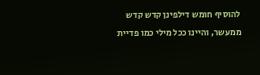להוסיף חומש דילפינן קדש קדש ממעשר, והיינו ככל מילי כמו פדיית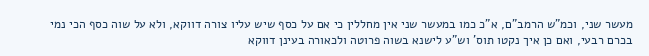מעשר שני, וכמ"ש הרמב"ם, א"כ כמו במעשר שני אין מחללין כי אם על כסף שיש עליו צורה דווקא, ולא על שוה כסף הכי נמי בכרם רבעי, ואם כן איך נקטו תוס' וש"ע לישנא בשוה פרוטה ולכאורה בעינן דווקא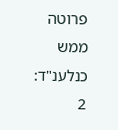פרוטה ממש כנלענ"ד:
2